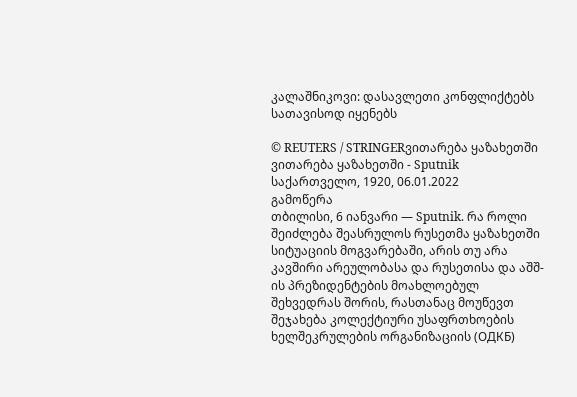კალაშნიკოვი: დასავლეთი კონფლიქტებს სათავისოდ იყენებს

© REUTERS / STRINGERვითარება ყაზახეთში
ვითარება ყაზახეთში - Sputnik საქართველო, 1920, 06.01.2022
გამოწერა
თბილისი, 6 იანვარი — Sputnik. რა როლი შეიძლება შეასრულოს რუსეთმა ყაზახეთში სიტუაციის მოგვარებაში, არის თუ არა კავშირი არეულობასა და რუსეთისა და აშშ-ის პრეზიდენტების მოახლოებულ შეხვედრას შორის, რასთანაც მოუწევთ შეჯახება კოლექტიური უსაფრთხოების ხელშეკრულების ორგანიზაციის (ОДКБ)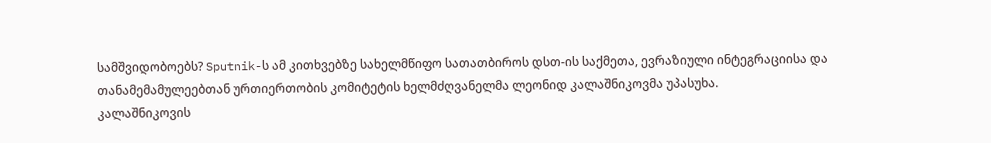სამშვიდობოებს? Sputnik-ს ამ კითხვებზე სახელმწიფო სათათბიროს დსთ-ის საქმეთა, ევრაზიული ინტეგრაციისა და თანამემამულეებთან ურთიერთობის კომიტეტის ხელმძღვანელმა ლეონიდ კალაშნიკოვმა უპასუხა.
კალაშნიკოვის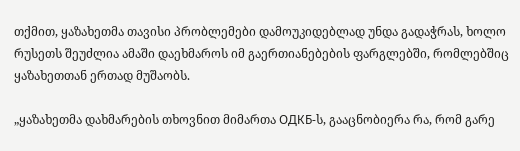თქმით, ყაზახეთმა თავისი პრობლემები დამოუკიდებლად უნდა გადაჭრას, ხოლო რუსეთს შეუძლია ამაში დაეხმაროს იმ გაერთიანებების ფარგლებში, რომლებშიც ყაზახეთთან ერთად მუშაობს.

„ყაზახეთმა დახმარების თხოვნით მიმართა ОДКБ-ს, გააცნობიერა რა, რომ გარე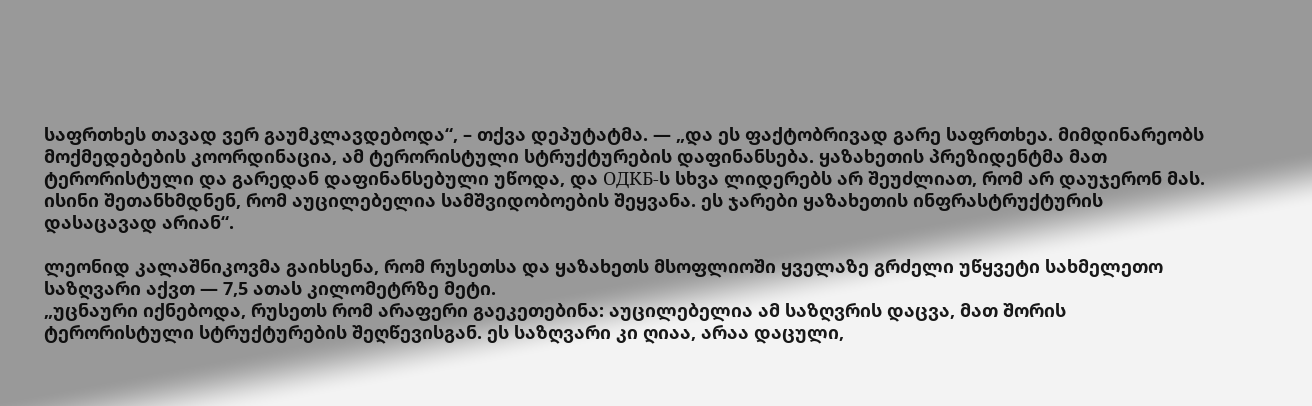საფრთხეს თავად ვერ გაუმკლავდებოდა“, – თქვა დეპუტატმა. — „და ეს ფაქტობრივად გარე საფრთხეა. მიმდინარეობს მოქმედებების კოორდინაცია, ამ ტერორისტული სტრუქტურების დაფინანსება. ყაზახეთის პრეზიდენტმა მათ ტერორისტული და გარედან დაფინანსებული უწოდა, და ОДКБ-ს სხვა ლიდერებს არ შეუძლიათ, რომ არ დაუჯერონ მას. ისინი შეთანხმდნენ, რომ აუცილებელია სამშვიდობოების შეყვანა. ეს ჯარები ყაზახეთის ინფრასტრუქტურის დასაცავად არიან“.

ლეონიდ კალაშნიკოვმა გაიხსენა, რომ რუსეთსა და ყაზახეთს მსოფლიოში ყველაზე გრძელი უწყვეტი სახმელეთო საზღვარი აქვთ — 7,5 ათას კილომეტრზე მეტი.
„უცნაური იქნებოდა, რუსეთს რომ არაფერი გაეკეთებინა: აუცილებელია ამ საზღვრის დაცვა, მათ შორის ტერორისტული სტრუქტურების შეღწევისგან. ეს საზღვარი კი ღიაა, არაა დაცული,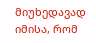მიუხედავად იმისა, რომ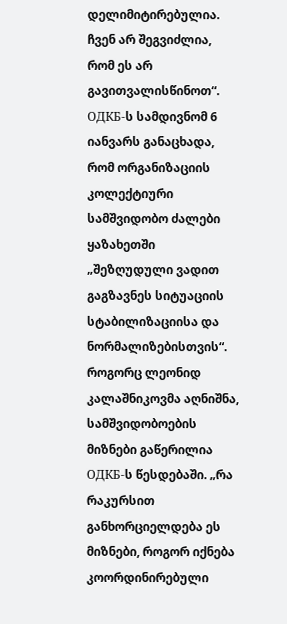დელიმიტირებულია. ჩვენ არ შეგვიძლია, რომ ეს არ გავითვალისწინოთ“.
ОДКБ-ს სამდივნომ 6 იანვარს განაცხადა, რომ ორგანიზაციის კოლექტიური სამშვიდობო ძალები ყაზახეთში „შეზღუდული ვადით გაგზავნეს სიტუაციის სტაბილიზაციისა და ნორმალიზებისთვის“.
როგორც ლეონიდ კალაშნიკოვმა აღნიშნა, სამშვიდობოების მიზნები გაწერილია ОДКБ-ს წესდებაში. „რა რაკურსით განხორციელდება ეს მიზნები, როგორ იქნება კოორდინირებული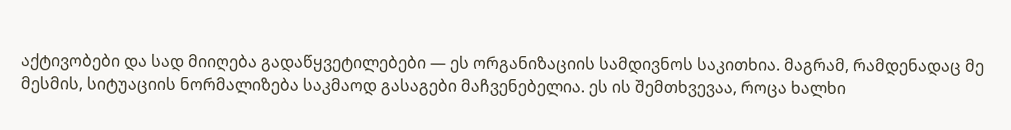აქტივობები და სად მიიღება გადაწყვეტილებები — ეს ორგანიზაციის სამდივნოს საკითხია. მაგრამ, რამდენადაც მე მესმის, სიტუაციის ნორმალიზება საკმაოდ გასაგები მაჩვენებელია. ეს ის შემთხვევაა, როცა ხალხი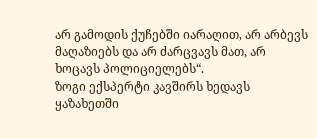არ გამოდის ქუჩებში იარაღით, არ არბევს მაღაზიებს და არ ძარცვავს მათ, არ ხოცავს პოლიციელებს“.
ზოგი ექსპერტი კავშირს ხედავს ყაზახეთში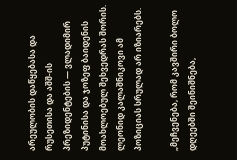არეულობის დაწყებასა და რუსეთისა და აშშ-ის პრეზიდენტების — ვლადიმირ პუტინისა და ჯოზეფ ბაიდენის მოახლოებულ შეხვედრას შორის. ლეონიდ კალაშნიკოვი ამ პოზიციას სრულად არ იზიარებს.

„მეჩვენება, რომ კავშირი ბოლო დღეებში შეინიშნება,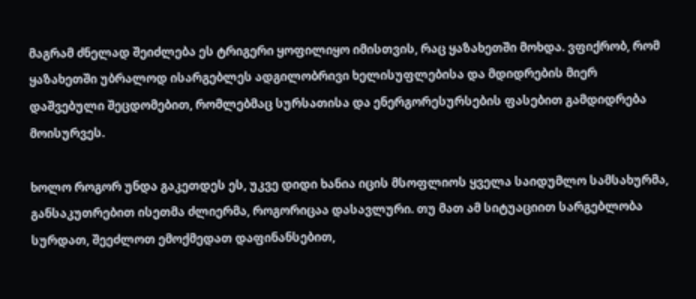მაგრამ ძნელად შეიძლება ეს ტრიგერი ყოფილიყო იმისთვის, რაც ყაზახეთში მოხდა. ვფიქრობ, რომ ყაზახეთში უბრალოდ ისარგებლეს ადგილობრივი ხელისუფლებისა და მდიდრების მიერ დაშვებული შეცდომებით, რომლებმაც სურსათისა და ენერგორესურსების ფასებით გამდიდრება მოისურვეს.

ხოლო როგორ უნდა გაკეთდეს ეს, უკვე დიდი ხანია იცის მსოფლიოს ყველა საიდუმლო სამსახურმა, განსაკუთრებით ისეთმა ძლიერმა, როგორიცაა დასავლური. თუ მათ ამ სიტუაციით სარგებლობა სურდათ, შეეძლოთ ემოქმედათ დაფინანსებით,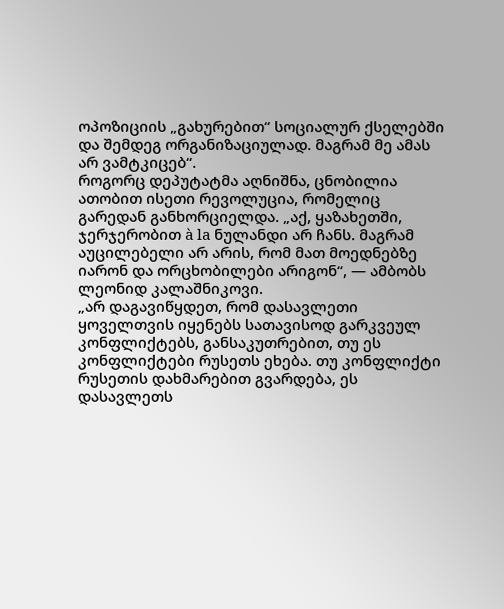ოპოზიციის „გახურებით“ სოციალურ ქსელებში და შემდეგ ორგანიზაციულად. მაგრამ მე ამას არ ვამტკიცებ“.
როგორც დეპუტატმა აღნიშნა, ცნობილია ათობით ისეთი რევოლუცია, რომელიც გარედან განხორციელდა. „აქ, ყაზახეთში, ჯერჯერობით à la ნულანდი არ ჩანს. მაგრამ აუცილებელი არ არის, რომ მათ მოედნებზე იარონ და ორცხობილები არიგონ“, — ამბობს ლეონიდ კალაშნიკოვი.
„არ დაგავიწყდეთ, რომ დასავლეთი ყოველთვის იყენებს სათავისოდ გარკვეულ კონფლიქტებს, განსაკუთრებით, თუ ეს კონფლიქტები რუსეთს ეხება. თუ კონფლიქტი რუსეთის დახმარებით გვარდება, ეს დასავლეთს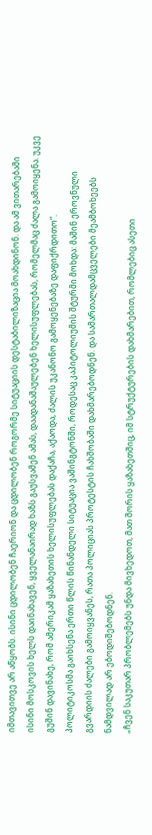იმთავითვე არ აწყობს. ისინი ცდილობენ ჩაერიონ და ცდილობენ როგორმე სიტუაციის დესტაბილიზაცია მოახდინონ. და ამ ვითარებაში ისინი მოსკოვის ხელს დაინახავენ, ყველანაირად ხაზს გაუსვამენ ამას, დაადანაშაულებენ ხელისუფლებას, რომელმაც ძალა გამოიყენა. უკვე გუშინ დავინახე, რომ ამერიკამ ყაზახეთის ხელისუფლებას დაქაჩა, აქაოდა, ძალის უკანონო გამოყენებაზე დაფიქრდითო“.
პოლიტიკოსმა გაიხსენა ერთი წლის წინანდელი სიტუაცია ვაშინგტონში, როდესაც კაპიტოლიუმის შტურმი მოხდა: მაშინ ეროვნული გვარდიის ძალები გამოიყვანეს, რათა პოლიციას პროტესტის ჩახშობაში დახმარებოდნენ. და სამართალდამცველები მეამბოხეებს ნამდვილად არ ებოდიშებოდნენ.
„ჩვენ საკუთარ პრობლემებს უნდა მივხედოთ, მათ შორის ყაზახეთშიც, იმ სტრუქტურების დახმარებით, რომლებიც ასეთი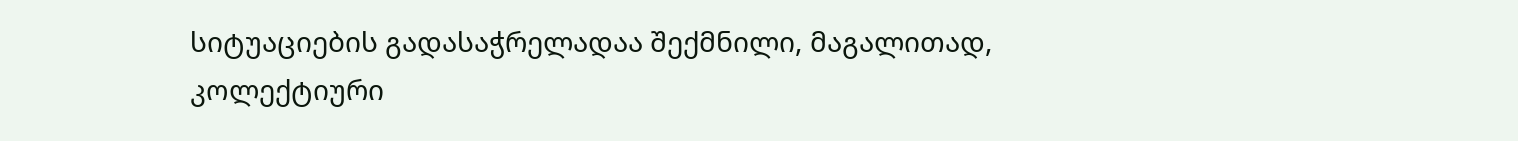სიტუაციების გადასაჭრელადაა შექმნილი, მაგალითად, კოლექტიური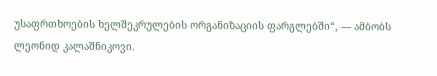უსაფრთხოების ხელშეკრულების ორგანიზაციის ფარგლებში“, — ამბობს ლეონიდ კალაშნიკოვი.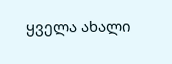ყველა ახალი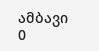ამბავი
0